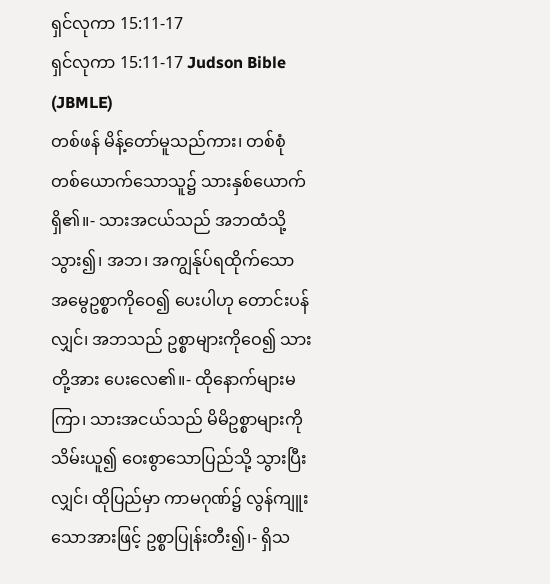ရှင်လုကာ 15:11-17
ရှင်လုကာ 15:11-17 Judson Bible (JBMLE)
တစ်ဖန် မိန့်တော်မူသည်ကား၊ တစ်စုံတစ်ယောက်သောသူ၌ သားနှစ်ယောက်ရှိ၏။- သားအငယ်သည် အဘထံသို့ သွား၍၊ အဘ၊ အကျွန်ုပ်ရထိုက်သော အမွေဥစ္စာကိုဝေ၍ ပေးပါဟု တောင်းပန်လျှင်၊ အဘသည် ဥစ္စာများကိုဝေ၍ သားတို့အား ပေးလေ၏။- ထိုနောက်များမကြာ၊ သားအငယ်သည် မိမိဥစ္စာများကို သိမ်းယူ၍ ဝေးစွာသောပြည်သို့ သွားပြီးလျှင်၊ ထိုပြည်မှာ ကာမဂုဏ်၌ လွန်ကျူးသောအားဖြင့် ဥစ္စာပြုန်းတီး၍၊- ရှိသ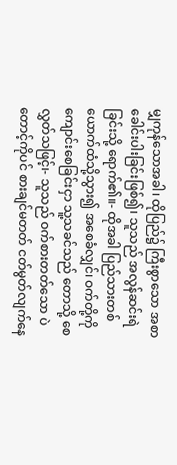မျှကုန်သောအခါ၊ ထိုပြည်၌ ကြီးစွာသော အစာခေါင်းပါးခြင်းဖြစ်၍၊ သူသည် အလွန်ဆင်းရဲခြင်းသို့ ရောက်၏။- ထိုအခါ ပြည်သားတစ်ယောက်ထံသို့သွား၍ အစေခံလျှင်၊ ဝက်တို့ကို ကျောင်းစေခြင်းငှာ သူ့သခင်သည် တောသို့ စေလွှတ်သဖြင့်၊- သူသည် ဝက်စားတတ်သော ပဲတောင့်ကိုပင် စားချင်မတတ် ငတ်မွတ်လျက်နေ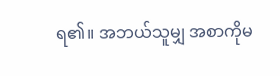ရ၏။ အဘယ်သူမျှ အစာကိုမ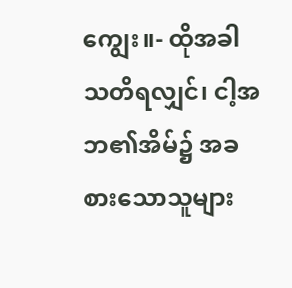ကျွေး။- ထိုအခါ သတိရလျှင်၊ ငါ့အဘ၏အိမ်၌ အခစားသောသူများ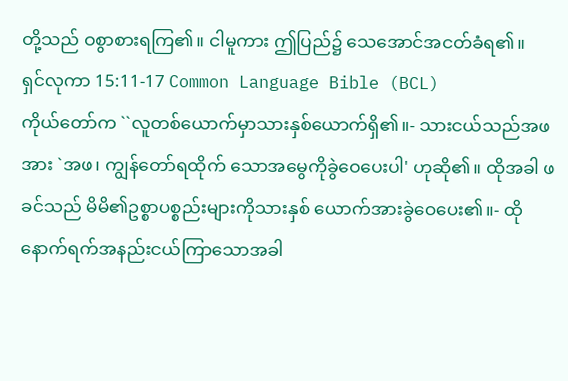တို့သည် ဝစွာစားရကြ၏။ ငါမူကား ဤပြည်၌ သေအောင်အငတ်ခံရ၏။
ရှင်လုကာ 15:11-17 Common Language Bible (BCL)
ကိုယ်တော်က ``လူတစ်ယောက်မှာသားနှစ်ယောက်ရှိ၏။- သားငယ်သည်အဖအား `အဖ၊ ကျွန်တော်ရထိုက် သောအမွေကိုခွဲဝေပေးပါ' ဟုဆို၏။ ထိုအခါ ဖခင်သည် မိမိ၏ဥစ္စာပစ္စည်းများကိုသားနှစ် ယောက်အားခွဲဝေပေး၏။- ထိုနောက်ရက်အနည်းငယ်ကြာသောအခါ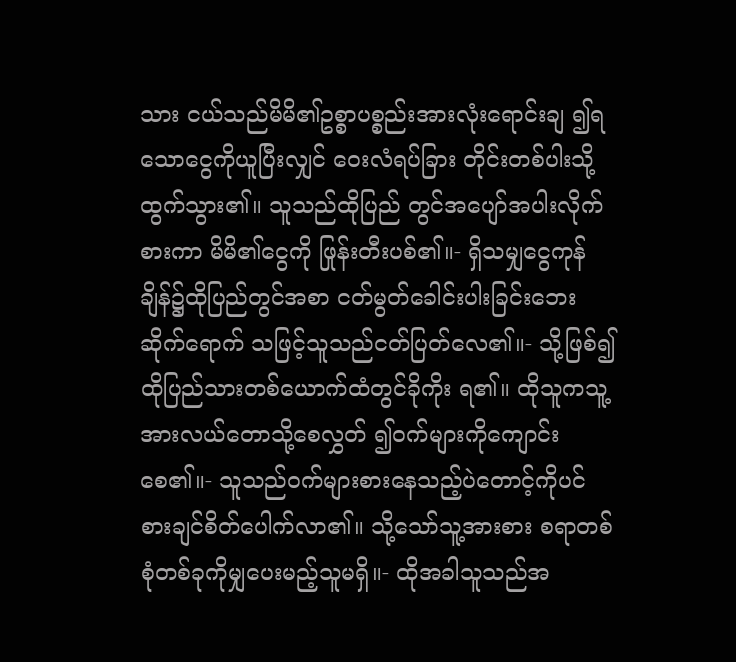သား ငယ်သည်မိမိ၏ဥစ္စာပစ္စည်းအားလုံးရောင်းချ ၍ရသောငွေကိုယူပြီးလျှင် ဝေးလံရပ်ခြား တိုင်းတစ်ပါးသို့ထွက်သွား၏။ သူသည်ထိုပြည် တွင်အပျော်အပါးလိုက်စားကာ မိမိ၏ငွေကို ဖြုန်းတီးပစ်၏။- ရှိသမျှငွေကုန်ချိန်၌ထိုပြည်တွင်အစာ ငတ်မွတ်ခေါင်းပါးခြင်းဘေးဆိုက်ရောက် သဖြင့်သူသည်ငတ်ပြတ်လေ၏။- သို့ဖြစ်၍ထိုပြည်သားတစ်ယောက်ထံတွင်ခိုကိုး ရ၏။ ထိုသူကသူ့အားလယ်တောသို့စေလွှတ် ၍ဝက်များကိုကျောင်းစေ၏။- သူသည်ဝက်များစားနေသည့်ပဲတောင့်ကိုပင် စားချင်စိတ်ပေါက်လာ၏။ သို့သော်သူ့အားစား စရာတစ်စုံတစ်ခုကိုမျှပေးမည့်သူမရှိ။- ထိုအခါသူသည်အ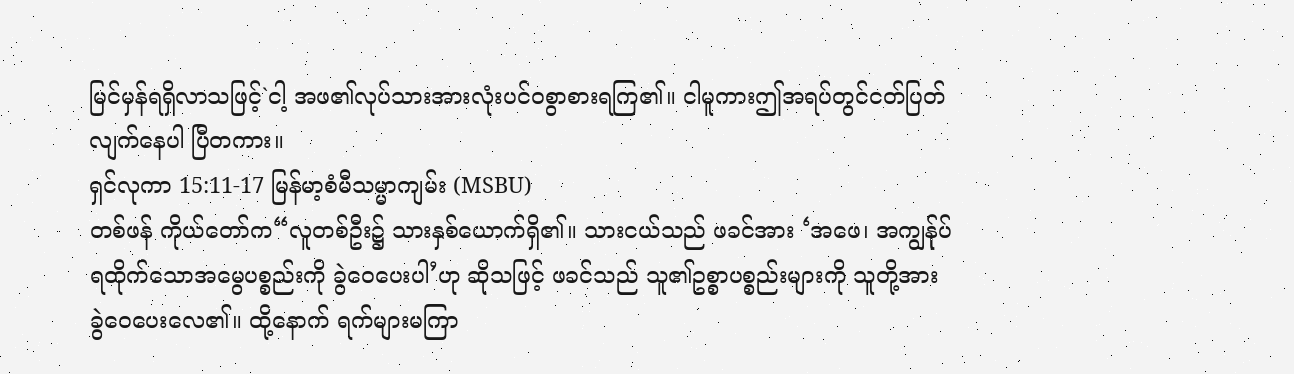မြင်မှန်ရရှိလာသဖြင့်`ငါ့ အဖ၏လုပ်သားအားလုံးပင်ဝစွာစားရကြ၏။ ငါမူကားဤအရပ်တွင်ငတ်ပြတ်လျက်နေပါ ပြီတကား။
ရှင်လုကာ 15:11-17 မြန်မာ့စံမီသမ္မာကျမ်း (MSBU)
တစ်ဖန် ကိုယ်တော်က“လူတစ်ဦး၌ သားနှစ်ယောက်ရှိ၏။ သားငယ်သည် ဖခင်အား ‘အဖေ၊ အကျွန်ုပ်ရထိုက်သောအမွေပစ္စည်းကို ခွဲဝေပေးပါ’ဟု ဆိုသဖြင့် ဖခင်သည် သူ၏ဥစ္စာပစ္စည်းများကို သူတို့အား ခွဲဝေပေးလေ၏။ ထို့နောက် ရက်များမကြာ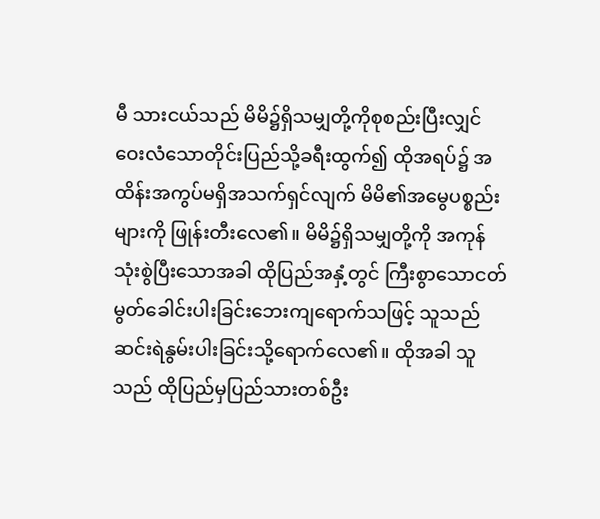မီ သားငယ်သည် မိမိ၌ရှိသမျှတို့ကိုစုစည်းပြီးလျှင် ဝေးလံသောတိုင်းပြည်သို့ခရီးထွက်၍ ထိုအရပ်၌ အထိန်းအကွပ်မရှိအသက်ရှင်လျက် မိမိ၏အမွေပစ္စည်းများကို ဖြုန်းတီးလေ၏။ မိမိ၌ရှိသမျှတို့ကို အကုန်သုံးစွဲပြီးသောအခါ ထိုပြည်အနှံ့တွင် ကြီးစွာသောငတ်မွတ်ခေါင်းပါးခြင်းဘေးကျရောက်သဖြင့် သူသည် ဆင်းရဲနွမ်းပါးခြင်းသို့ရောက်လေ၏။ ထိုအခါ သူသည် ထိုပြည်မှပြည်သားတစ်ဦး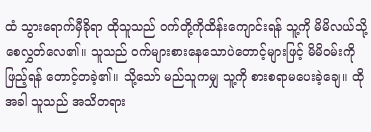ထံ သွားရောက်မှီခိုရာ ထိုသူသည် ဝက်တို့ကိုထိန်းကျောင်းရန် သူ့ကို မိမိလယ်သို့စေလွှတ်လေ၏။ သူသည် ဝက်များစားနေသောပဲတောင့်များဖြင့် မိမိဝမ်းကိုဖြည့်ရန် တောင့်တခဲ့၏။ သို့သော် မည်သူကမျှ သူ့ကို စားစရာမပေးခဲ့ချေ။ ထိုအခါ သူသည် အသိတရား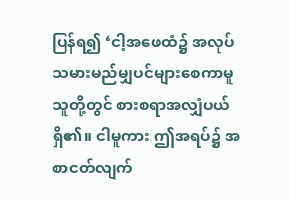ပြန်ရ၍ ‘ငါ့အဖေထံ၌ အလုပ်သမားမည်မျှပင်များစေကာမူ သူတို့တွင် စားစရာအလျှံပယ်ရှိ၏။ ငါမူကား ဤအရပ်၌ အစာငတ်လျက်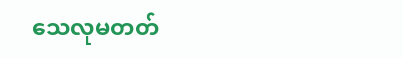သေလုမတတ်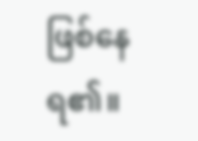ဖြစ်နေရ၏။